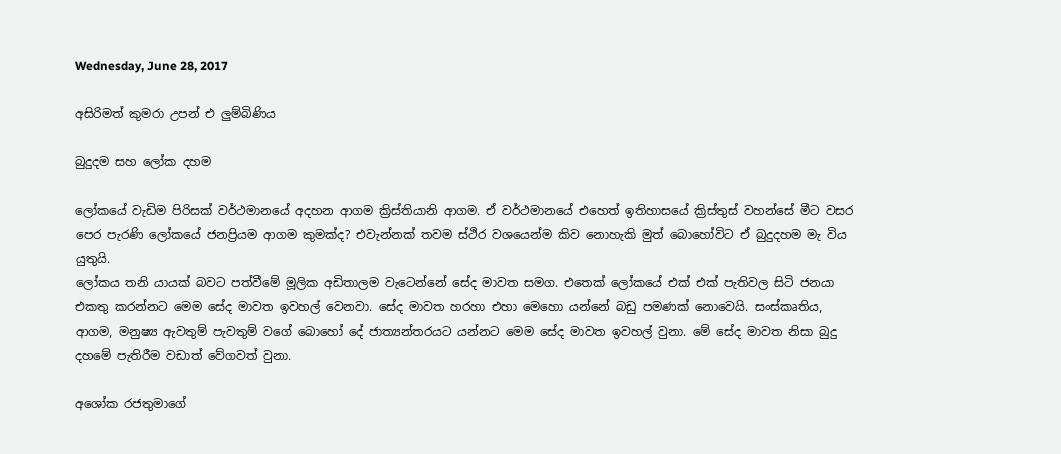Wednesday, June 28, 2017

අසිරිමත් කුමරා උපන් එ ලුම්බිණිය

බුදුදම සහ ලෝක දහම

ලෝකයේ වැඩිම පිරිසක් වර්ථමානයේ අදහන ආගම ක්‍රිස්තියානි ආගම. ඒ වර්ථමානයේ එහෙත් ඉතිහාසයේ ක්‍රිස්තුස් වහන්සේ මීට වසර පෙර පැරණි ලෝකයේ ජනප්‍රියම ආගම කුමක්ද? එවැන්නක් තවම ස්ථිර වශයෙන්ම කිව නොහැකි මුත් බොහෝවිට ඒ බුදුදහම මැ විය යුතුයි.
ලෝකය තනි යායක් බවට පත්වීමේ මූලික අඩිතාලම වැටෙන්නේ සේද මාවත සමග. එතෙක් ලෝකයේ එක් එක් පැතිවල සිටි ජනයා එකතු කරන්නට මෙම සේද මාවත ඉවහල් වෙනවා. සේද මාවත හරහා එහා මෙහො යන්නේ බඩු පමණක් නොවෙයි. සංස්කෘතිය, ආගම, මනුෂ්‍ය ඇවතුම් පැවතුම් වගේ බොහෝ දේ ජාත්‍යන්තරයට යන්නට මෙම සේද මාවත ඉවහල් වුනා. මේ සේද මාවත නිසා බුදු දහමේ පැතිරීම වඩාත් වේගවත් වුනා.

අශෝක රජතුමාගේ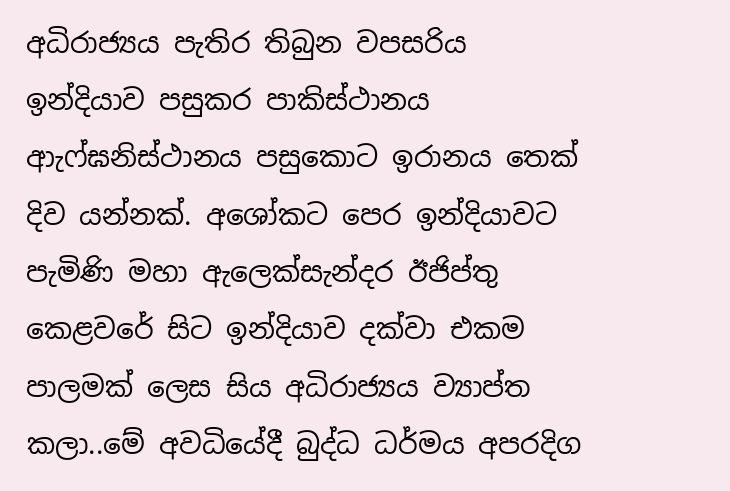අධිරාජ්‍යය පැතිර තිබුන වපසරිය ඉන්දියාව පසුකර පාකිස්ථානය ආැෆ්ඝනිස්ථානය පසුකොට ඉරානය තෙක් දිව යන්නක්. අශෝකට පෙර ඉන්දියාවට පැමිණි මහා ඇලෙක්සැන්දර ඊජිප්තු කෙළවරේ සිට ඉන්දියාව දක්වා එකම පාලමක් ලෙස සිය අධිරාජ්‍යය ව්‍යාප්ත කලා..මේ අවධියේදී බුද්ධ ධර්මය අපරදිග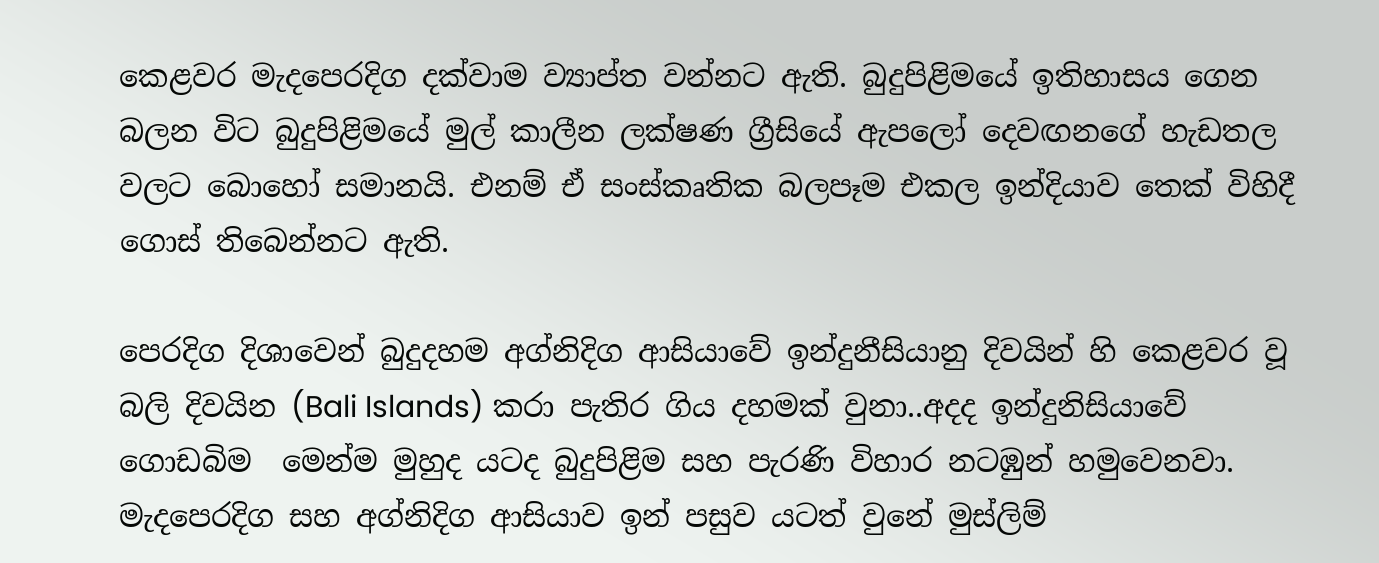කෙළවර මැදපෙරදිග දක්වාම ව්‍යාප්ත වන්නට ඇති. බුදුපිළිමයේ ඉතිහාසය ගෙන බලන විට බුදුපිළිමයේ මුල් කාලීන ලක්ෂණ ග්‍රීසියේ ඇපලෝ දෙවඟනගේ හැඩතල වලට බොහෝ සමානයි. එනම් ඒ සංස්කෘතික බලපෑම එකල ඉන්දියාව තෙක් විහිදී ගොස් තිබෙන්නට ඇති.

පෙරදිග දිශාවෙන් බුදුදහම අග්නිදිග ආසියාවේ ඉන්දුනීසියානු දිවයින් හි කෙළවර වූ බලි දිවයින (Bali Islands) කරා පැතිර ගිය දහමක් වුනා..අදද ඉන්දුනිසියාවේ ගොඩබිම  මෙන්ම මුහුද යටද බුදුපිළිම සහ පැරණි විහාර නටඹුන් හමුවෙනවා. මැදපෙරදිග සහ අග්නිදිග ආසියාව ඉන් පසුව යටත් වුනේ මුස්ලිම්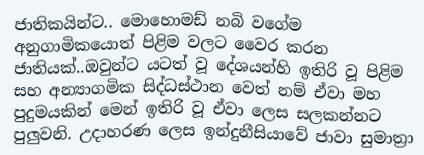ජාතිකයින්ට.. මොහොමඩ් නබි වගේම අනුගාමිකයොත් පිළිම වලට වෛර කරන ජාතියක්..ඔවුන්ට යටත් වූ දේශයන්හි ඉතිරි වූ පිළිම සහ අන්‍යාගමික සිද්ධස්ථාන වෙත් නම් ඒවා මහ පුදුමයකින් මෙන් ඉතිරි වූ ඒවා ලෙස සලකන්නට පුලුවනි. උදාහරණ ලෙස ඉන්දුනීසියාවේ ජාවා සුමාත්‍රා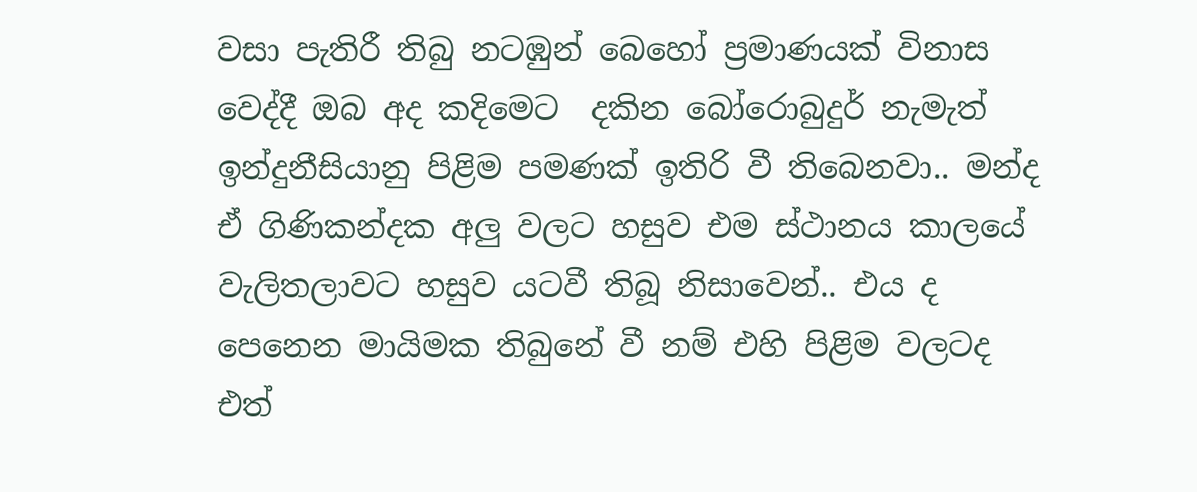වසා පැතිරී තිබු නටඹුන් බෙහෝ ප්‍රමාණයක් විනාස වෙද්දී ඔබ අද කදිමෙට  දකින බෝරොබුදුර් නැමැත් ඉන්දුනීසියානු පිළිම පමණක් ඉතිරි වී තිබෙනවා.. මන්ද ඒ ගිණිකන්දක අලු වලට හසුව එම ස්ථානය කාලයේ වැලිතලාවට හසුව යටවී තිබූ නිසාවෙන්.. එය ද පෙනෙන මායිමක තිබුනේ වී නම් එහි පිළිම වලටද එත්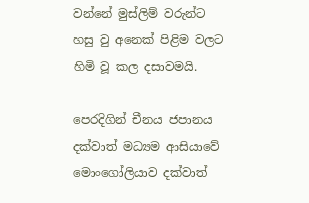වන්නේ මුස්ලිම් වරුන්ට හසු වු අනෙක් පිළිම වලට හිමි වූ කල දසාවමයි.

පෙරදිගින් චීනය ජපානය දක්වාත් මධ්‍යම ආසියාවේ මොංගෝලියාව දක්වාත්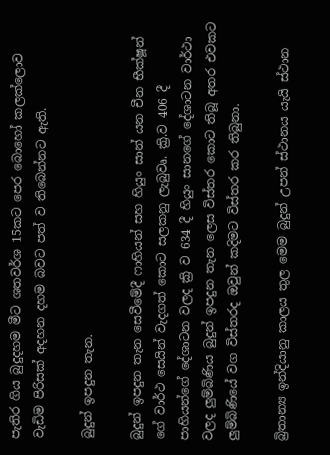පැතිර ගිය බුදුදහම මීට ශතවර්ශ 15කට පෙර බොහෝ කලක්ලොව වැඩිම පිරිසක් අදහන දහම බවට පත් ව තිබෙන්නට ඇති.

බුදුන් ඉපදුන තැන.

බුදුන් ඉපදුන තැන සෙවීමේදී ෆාහියන් සහ හියුං සාන් යන චීන භීක්ෂූන් ගේ වාර්ථ සෙයින් වැදගත් කොට සලකනු ලැබුවෘ. ක්‍රි.ව 406 දී පාහියන්ගේ දේශාටන වලද ක්‍රි ව 634 දී හියුං සානගේ දේශාටන වාර්ථා වලද ලුම්බිණිය බුදුන් ඉපදුන තැන ලෙස විස්තර කොට තිබූ අතර එවකට ලුම්බිණියේ වග විස්තරද ඔවුන් කදිමට විස්තර කර තිබුනා.

බ්‍රිතාන්‍ය ඉන්දියානු කාලය තුල මෙම බුදුන් උපන් ස්ථානය යැයි ස්ථාන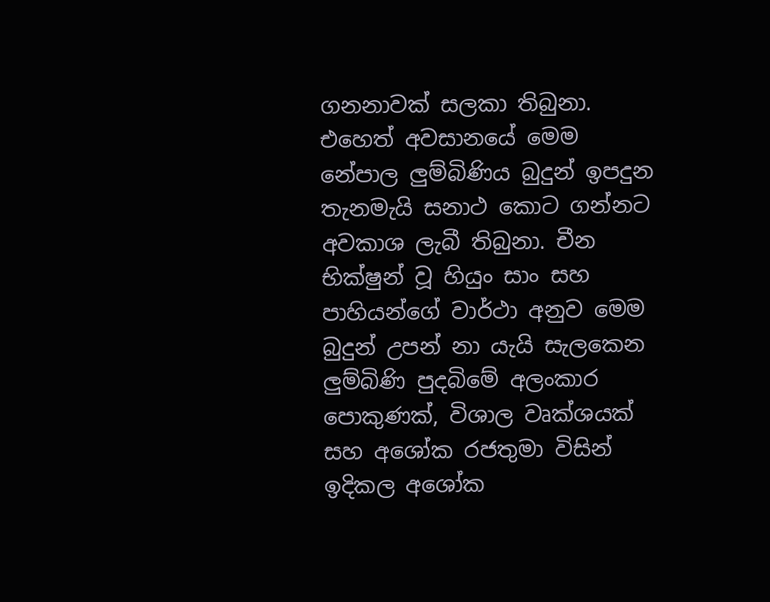ගනනාවක් සලකා තිබුනා. එහෙත් අවසානයේ මෙම නේපාල ලුම්බිණිය බුදුන් ඉපදුන තැනමැයි සනාථ කොට ගන්නට අවකාශ ලැබී තිබුනා. චීන භික්ෂුන් වූ හියුං සාං සහ  පාහියන්ගේ වාර්ථා අනුව මෙම බුදුන් උපන් නා යැයි සැලකෙන ලුම්බිණි පුදබිමේ අලංකාර පොකුණක්, විශාල වෘක්ශයක් සහ අශෝක රජතුමා විසින් ඉදිකල අශෝක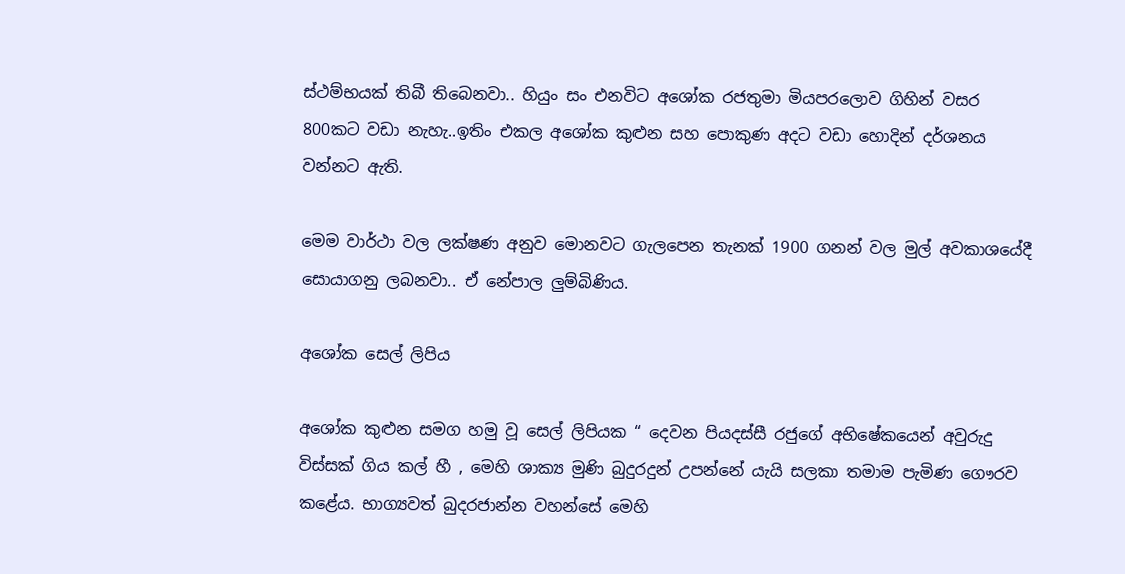ස්ථම්භයක් තිබී තිබෙනවා.. හියුං සං එනවිට අශෝක රජතුමා මියපරලොව ගිහින් වසර 800කට වඩා නැහැ..ඉතිං එකල අශෝක කුළුන සහ පොකුණ අදට වඩා හොදින් දර්ශනය වන්නට ඇති.

මෙම වාර්ථා වල ලක්ෂණ අනුව මොනවට ගැලපෙන තැනක් 1900 ගනන් වල මුල් අවකාශයේදී සොයාගනු ලබනවා.. ඒ නේපාල ලුම්බිණිය.

අශෝක සෙල් ලිපිය

අශෝක කුළුන සමග හමු වූ සෙල් ලිපියක “ දෙවන පියදස්සී රජුගේ අභිෂේකයෙන් අවුරුදු විස්සක් ගිය කල් හී , මෙහි ශාක්‍ය මුණි බුදුරදුන් උපන්නේ යැයි සලකා තමාම පැමිණ ගෞරව කළේය. භාග්‍යවත් බුදරජාන්න වහන්සේ මෙහි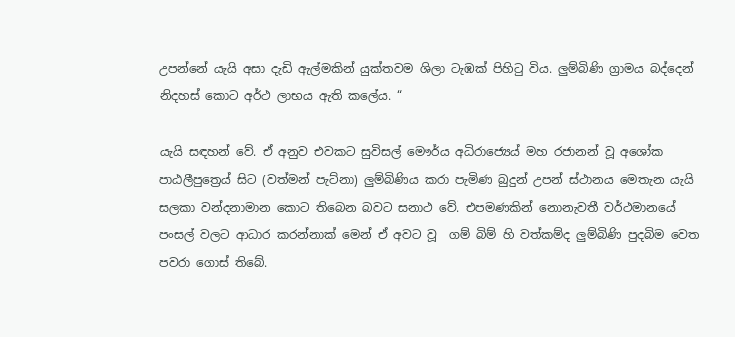උපන්නේ යැයි අසා දැඩි ඇල්මකින් යුක්තවම ශිලා ටැඹක් පිහිටු විය. ලුම්බිණි ග්‍රාමය බද්දෙන් නිදහස් කොට අර්ථ ලාභය ඇති කලේය. “

යැයි සඳහන් වේ. ඒ අනුව එවකට සුවිසල් මෞර්ය අධිරාජ්‍යෙය් මහ රජානන් වූ අශෝක පාඨලීපුත්‍රෙය් සිට (වත්මන් පැට්නා) ලුම්බිණිය කරා පැමිණ බුදුන් උපන් ස්ථානය මෙතැන යැයි සලකා වන්දනාමාන කොට තිබෙන බවට සනාථ වේ. එපමණකින් නොනැවතී වර්ථමානයේ පංසල් වලට ආධාර කරන්නාක් මෙන් ඒ අවට වූ  ගම් බිම් හි වත්කම්ද ලුම්බිණි පුදබිම වෙත පවරා ගොස් තිබේ.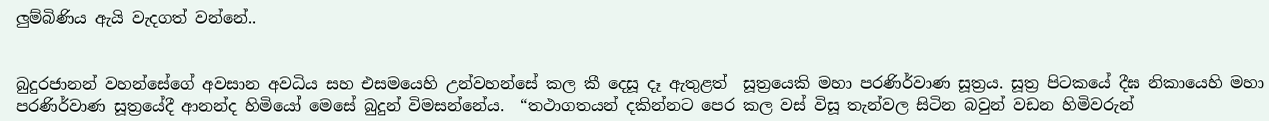ලුම්බිණිය ඇයි වැදගත් වන්නේ..


බුදුරජානන් වහන්සේගේ අවසාන අවධිය සහ එසමයෙහි උන්වහන්සේ කල කී දෙසූ දෑ ඇතුළත්  සූත්‍රයෙකි මහා පරණිර්වාණ සූත්‍රය. සූත්‍ර පිටකයේ දීඝ නිකායෙහි මහා පරණිර්වාණ සූත්‍රයේදී ආනන්ද හිමියෝ මෙසේ බුදුන් විමසන්නේය.  “තථාගතයන් දකින්නට පෙර කල වස් විසූ තැන්වල සිටින බවුන් වඩන හිමිවරුන්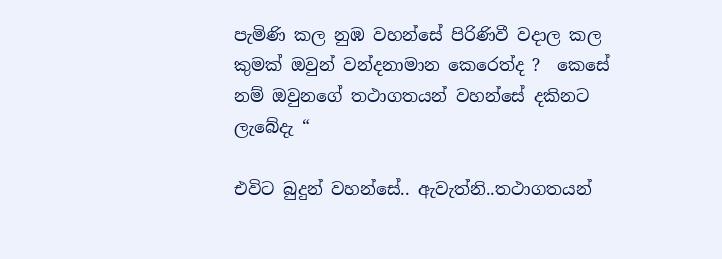පැමිණි කල නුඹ වහන්සේ පිරිණිවී වදාල කල කුමක් ඔවුන් වන්දනාමාන කෙරෙත්ද ?  කෙසේ නම් ඔවුනගේ තථාගතයන් වහන්සේ දකිනට ලැබේදැ “

එවිට බුදුන් වහන්සේ.. ඇවැත්නි..තථාගතයන්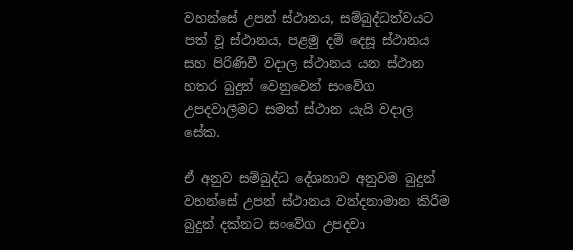වහන්සේ උපන් ස්ථානය, සම්බුද්ධත්වයට පත් වූ ස්ථානය, පළමු දම් දෙසූ ස්ථානය සහ පිරිණිවී වදාල ස්ථානය යන ස්ථාන හතර බුදුන් වෙනුවෙන් සංවේග උපදවාලීමට සමත් ස්ථාන යැයි වදාල සේක.

ඒ අනුව සම්බුද්ධ දේශනාව අනුවම බුදුන් වහන්සේ උපන් ස්ථානය වන්දනාමාන කිරීම බුදුන් දක්නට සංවේග උපදවා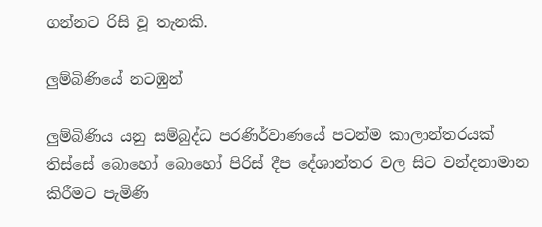ගන්නට රිසි වූ තැනකි.

ලුම්බිණියේ නටඹුන්

ලුම්බිණිය යනු සම්බුද්ධ පරණිර්වාණයේ පටන්ම කාලාන්තරයක් තිස්සේ බොහෝ බොහෝ පිරිස් දීප දේශාන්තර වල සිට වන්දනාමාන කිරීමට පැමිණි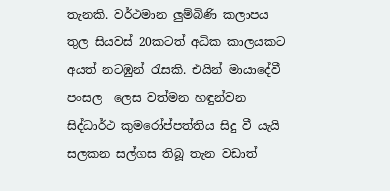තැනකි. වර්ථමාන ලුම්බිණි කලාපය තුල සියවස් 20කටත් අධික කාලයකට අයත් නටඹුන් රැසකි. එයින් මායාදේවී පංසල  ලෙස වත්මන හඳුන්වන සිද්ධාර්ථ කුමරෝප්පත්තිය සිදු වී යැයි සලකන සල්ගස තිබූ තැන වඩාත්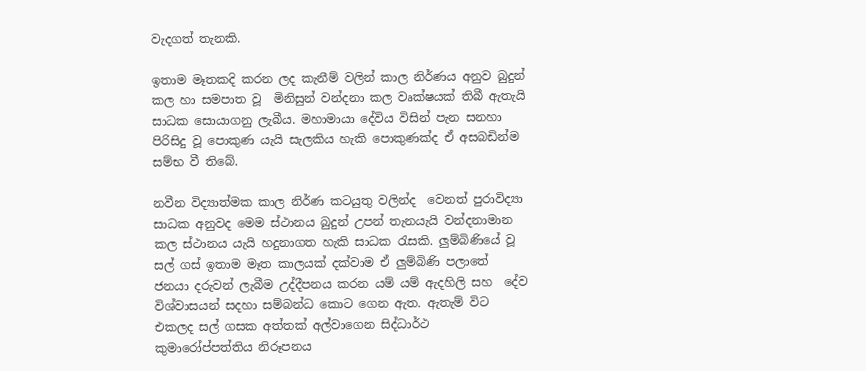වැදගත් තැනකි.

ඉතාම මෑතකදි කරන ලද කැනීම් වලින් කාල නිර්ණය අනුව බුදුන්  කල හා සමපාත වූ  මිනිසුන් වන්දනා කල වෘක්ෂයක් තිබී ඇතැයි සාධක සොයාගනු ලැබීය. මහාමායා දේවිය විසින් පැන සනහා පිරිසිදු වූ පොකුණ යැයි සැලකිය හැකි පොකුණක්ද ඒ අසබඩින්ම සම්භ වී තිබේ.

නවීන විද්‍යාත්මක කාල නිර්ණ කටයුතු වලින්ද  වෙනත් පුරාවිද්‍යා සාධක අනුවද මෙම ස්ථානය බුදුන් උපන් තැනයැයි වන්දනාමාන කල ස්ථානය යැයි හදුනාගත හැකි සාධක රැසකි. ලුම්බිණියේ වූ සල් ගස් ඉතාම මෑත කාලයක් දක්වාම ඒ ලුම්බිණි පලාතේ  ජනයා දරුවන් ලැබීම උද්දීපනය කරන යම් යම් ඇදහිලි සහ  දේව විශ්වාසයන් සදහා සම්බන්ධ කොට ගෙන ඇත. ඇතැම් විට එකලද සල් ගසක අත්තක් අල්වාගෙන සිද්ධාර්ථ කුමාරෝප්පත්තිය නිරූපනය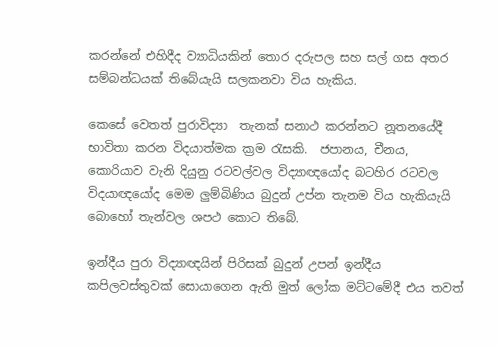කරන්නේ එහිදීද ව්‍යාධියකින් තොර දරුපල සහ සල් ගස අතර සම්බන්ධයක් තිබේයැයි සලකනවා විය හැකිය.

කෙසේ වෙතත් පුරාවිද්‍යා  තැනක් සනාථ කරන්නට නූතනයේදී භාවිතා කරන විදයාත්මක ක්‍රම රැසකි.  ජපානය, චීනය, කොරියාව වැනි දියුනු රටවල්වල විද්‍යාඥයෝද බටහිර රටවල විදයාඥයෝද මෙම ලුම්බිණිය බුදුන් උප්න තැනම විය හැකියැයි බොහෝ තැන්වල ශපථ කොට තිබේ.

ඉන්දීය පුරා විද්‍යාඥයින් පිරිසක් බුදුන් උපන් ඉන්දීය කපිලවස්තුවක් සොයාගෙන ඇති මුත් ලෝක මට්ටමේදී එය තවත්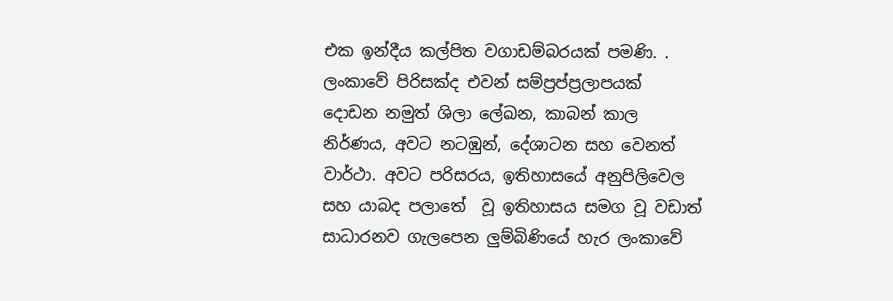එක ඉන්දීය කල්පිත වගාඩම්බරයක් පමණි. . ලංකාවේ පිරිසක්ද එවන් සම්ප්‍රප්ප්‍රලාපයක් දොඩන නමුත් ශිලා ලේඛන, කාබන් කාල නිර්ණය, අවට නටඹුන්, දේශාටන සහ වෙනත් වාර්ථා. අවට පරිසරය, ඉතිහාසයේ අනුපිලිවෙල සහ යාබද පලාතේ  වූ ඉතිහාසය සමග වූ වඩාත් සාධාරනව ගැලපෙන ලුම්බිණියේ හැර ලංකාවේ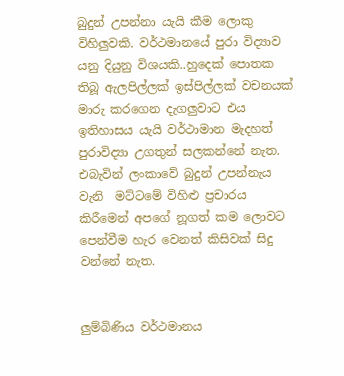බුදුන් උපන්නා යැයි කීම ලොකු  විහිලුවකි. වර්ථමානයේ පුරා විද්‍යාව යනු දියුනු විශයකි..හුදෙක් පොතක තිබූ ඇලපිල්ලක් ඉස්පිල්ලක් වචනයක් මාරු කරගෙන දැගලුවාට එය ඉතිහාසය යැයි වර්ථාමාන මැදහත් පුරාවිද්‍යා උගතුන් සලකන්නේ නැත. එබැවින් ලංකාවේ බුදුන් උපන්නැය වැනි  මට්ටමේ විහිළු ප්‍රචාරය කිරීමෙන් අපගේ නූගත් කම ලොවට පෙන්වීම හැර වෙනත් කිසිවක් සිදු වන්නේ නැත.


ලුම්බිණිය වර්ථමානය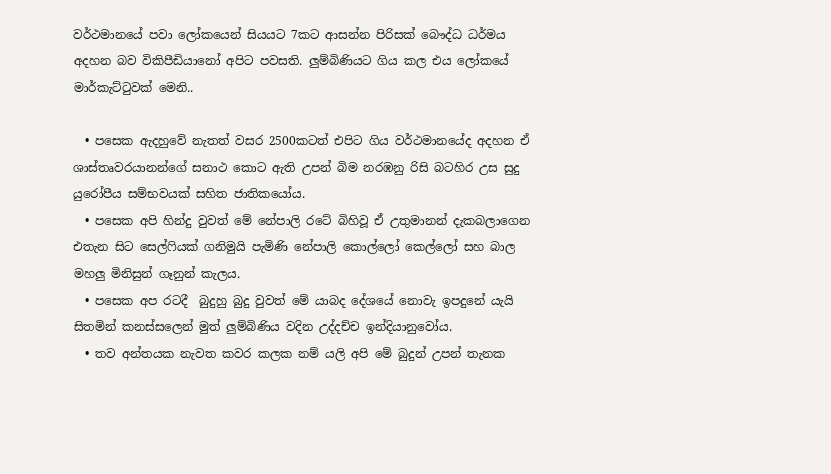වර්ථමානයේ පවා ලෝකයෙන් සියයට 7කට ආසන්න පිරිසක් බෞද්ධ ධර්මය අදහන බව විකිපීඩියානෝ අපිට පවසති. ලුම්බිණියට ගිය කල එය ලෝකයේ මාර්කැට්ටුවක් මෙනි..

  • පසෙක ඇදහුවේ නැතත් වසර 2500කටත් එපිට ගිය වර්ථමානයේද අදහන ඒ ශාස්තෘවරයානන්ගේ සනාථ කොට ඇති උපන් බිම නරඹනු රිසි බටහිර උස සුදු යුරෝපීය සම්භවයක් සහිත ජාතිකයෝය.
  • පසෙක අපි හින්දු වුවත් මේ නේපාලි රටේ බිහිවූ ඒ උතුමානන් දැකබලාගෙන එතැන සිට සෙල්ෆියක් ගනිමුයි පැමිණි නේපාලි කොල්ලෝ කෙල්ලෝ සහ බාල මහලු මිනිසුන් ගෑනුන් කැලය.
  • පසෙක අප රටදී  බුදුහු බුදු වුවත් මේ යාබද දේශයේ නොවැ ඉපදුනේ යැයි සිතමින් කනස්සලෙන් මුත් ලුම්බිණිය වදින උද්දච්ච ඉන්දියානුවෝය.
  • තව අන්තයක නැවත කවර කලක නම් යලි අපි මේ බුදුන් උපන් තැනක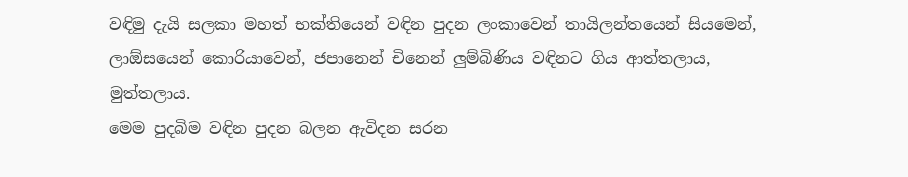වඳිමු දැයි සලකා මහත් භක්තියෙන් වඳින පුදන ලංකාවෙන් තායිලන්තයෙන් සියමෙන්, ලාඕසයෙන් කොරියාවෙන්, ජපානෙන් චිනෙන් ලුම්බිණිය වඳිනට ගිය ආත්තලාය, මුත්තලාය.
මෙම පුදබිම වඳින පුදන බලන ඇවිදන සරන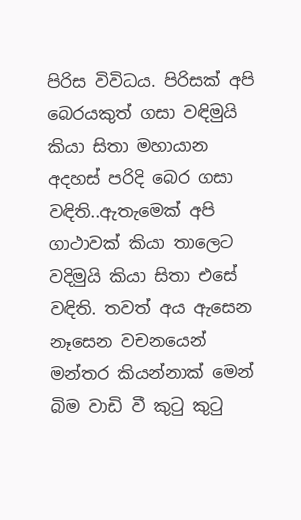පිරිස විවිධය. පිරිසක් අපි බෙරයකුත් ගසා වඳිමුයි කියා සිතා මහායාන අදහස් පරිදි බෙර ගසා වඳිති..ඇතැමෙක් අපි ගාථාවක් කියා තාලෙට වදිමුයි කියා සිතා එසේ වඳිති. තවත් අය ඇසෙන නෑසෙන වචනයෙන් මන්තර කියන්නාක් මෙන් බිම වාඩි වී කුටු කුටු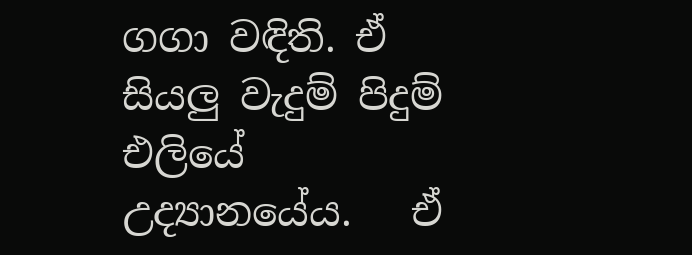ගගා වඳිති. ඒ සියලු වැදුම් පිදුම් එලියේ උද්‍යානයේය.   ඒ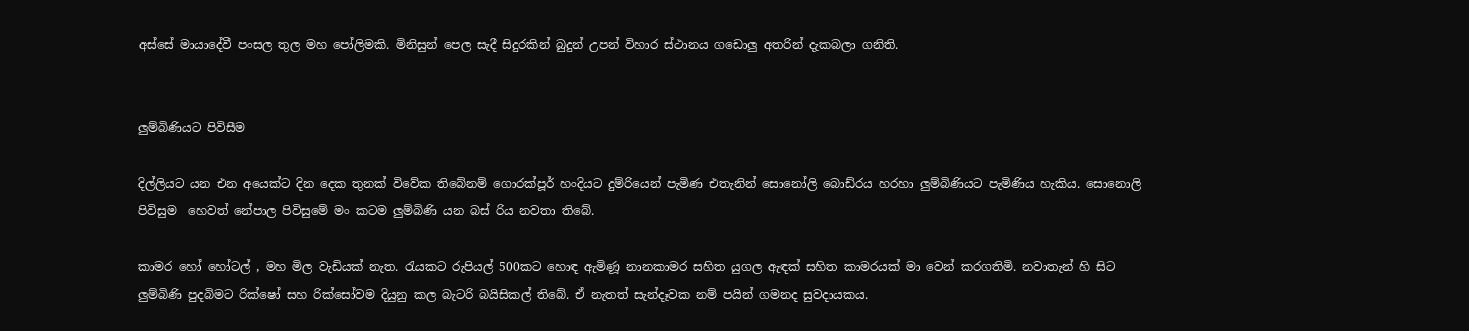අස්සේ මායාදේවී පංසල තුල මහ පෝලිමකි. මිනිසුන් පෙල සැදී සිදුරකින් බුදුන් උපන් විහාර ස්ථානය ගඩොලු අතරින් දැකබලා ගනිති.


ලුම්බිණියට පිවිසීම

දිල්ලියට යන එන අයෙක්ට දින දෙක තුනක් විවේක තිබේනම් ගොරක්පූර් හංදියට දුම්රියෙන් පැමිණ එතැනින් සොනෝලි බොඩ්රය හරහා ලුම්බිණියට පැමිණිය හැකිය. සොනොලි පිවිසුම  හෙවත් නේපාල පිවිසුමේ මං කටම ලුම්බිණි යන බස් රිය නවතා තිබේ.

කාමර හෝ හෝටල් , මහ මිල වැඩියක් නැත. රැයකට රුපියල් 500කට හොඳ ඇමිණූ නානකාමර සහිත යුගල ඇඳක් සහිත කාමරයක් මා වෙන් කරගතිමි. නවාතැන් හි සිට ලුම්බිණි පුදබිමට රික්ෂෝ සහ රික්සෝවම දියුනු කල බැටරි බයිසිකල් තිබේ. ඒ නැතත් සැන්දෑවක නම් පයින් ගමනද සුවදායකය.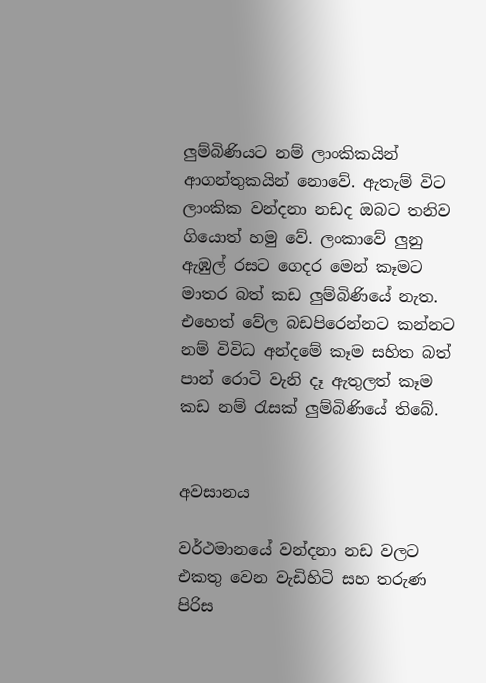ලුම්බිණියට නම් ලාංකිකයින් ආගන්තුකයින් නොවේ. ඇතැම් විට ලාංකික වන්දනා නඩද ඔබට තනිව ගියොත් හමු වේ. ලංකාවේ ලුනු ඇඹුල් රසට ගෙදර මෙන් කෑමට මාතර බත් කඩ ලුම්බිණියේ නැත. එහෙත් වේල බඩපිරෙන්නට කන්නට නම් විවිධ අන්දමේ කෑම සහිත බත් පාන් රොටි වැනි දෑ ඇතුලත් කෑම කඩ නම් රැසක් ලුම්බිණියේ තිබේ.


අවසානය

වර්ථමානයේ වන්දනා නඩ වලට එකතු වෙන වැඩිහිටි සහ තරුණ පිරිස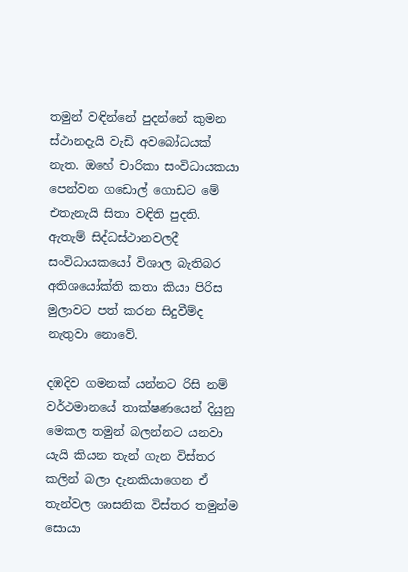තමුන් වඳින්නේ පුදන්නේ කුමන ස්ථානදැයි වැඩි අවබෝධයක් නැත. ඔහේ චාරිකා සංවිධායකයා පෙන්වන ගඩොල් ගොඩට මේ එතැනැයි සිතා වඳිති පුදති. ඇතැම් සිද්ධස්ථානවලදී සංවිධායකයෝ විශාල බැතිබර අතිශයෝක්ති කතා කියා පිරිස මුලාවට පත් කරන සිදුවීම්ද  නැතුවා නොවේ.

දඹදිව ගමනක් යන්නට රිසි නම් වර්ථමානයේ තාක්ෂණයෙන් දියුනු මෙකල තමුන් බලන්නට යනවා යැයි කියන තැන් ගැන විස්තර කලින් බලා දැනකියාගෙන ඒ තැන්වල ශාසනික විස්තර තමුන්ම සොයා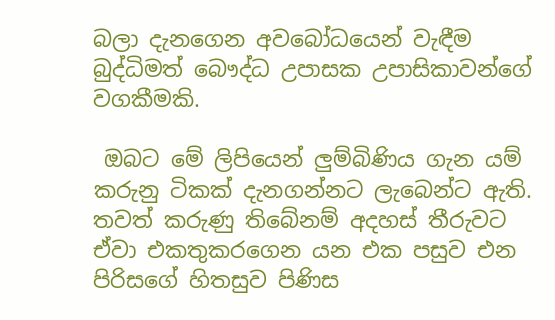බලා දැනගෙන අවබෝධයෙන් වැඳීම බුද්ධිමත් බෞද්ධ උපාසක උපාසිකාවන්ගේ වගකීමකි.

 ඔබට මේ ලිපියෙන් ලුම්බිණිය ගැන යම් කරුනු ටිකක් දැනගන්නට ලැබෙන්ට ඇති. තවත් කරුණු තිබේනම් අදහස් තීරුවට ඒවා එකතුකරගෙන යන එක පසුව එන පිරිසගේ හිතසුව පිණිස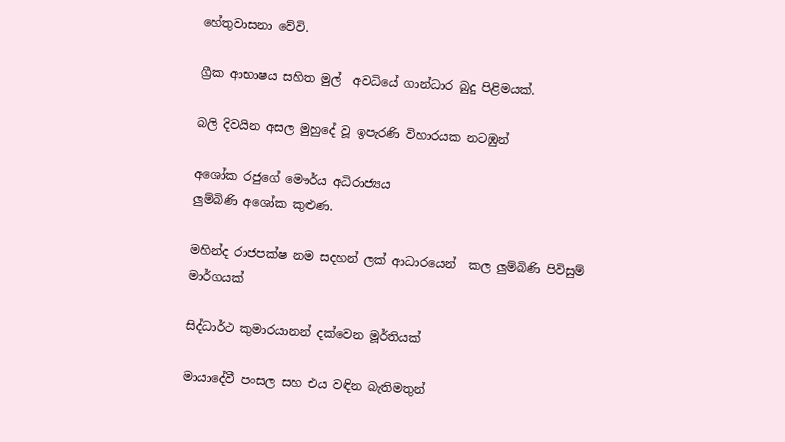හේතුවාසනා වේවි.

ග්‍රීක ආභාෂය සහිත මුල්  අවධියේ ගාන්ධාර බුදු පිළිමයක්.

බලි දිවයින අසල මුහුදේ වූ ඉපැරණි විහාරයක නටඹුන්

අශෝක රජුගේ මෞර්ය අධිරාජ්‍යය
ලුම්බිණි අශෝක කුළුණ.

මහින්ද රාජපක්ෂ නම සදහන් ලක් ආධාරයෙන්  කල ලුම්බිණි පිවිසුම් මාර්ගයක්

සිද්ධාර්ථ කුමාරයානන් දක්වෙන මූර්තියක්

මායාදේවී පංසල සහ එය වඳින බැතිමතුන්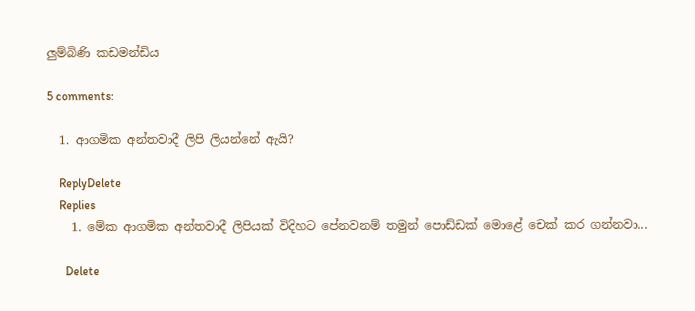ලුම්බිණි කඩමන්ඩිය

5 comments:

  1. ආගමික අන්තවාදී ලිපි ලියන්නේ ඇයි?

    ReplyDelete
    Replies
    1. මේක ආගමික අන්තවාදී ලිපියක් විදිහට පේනවනම් තමුන් පොඩ්ඩක් මොළේ චෙක් කර ගන්නවා...

      Delete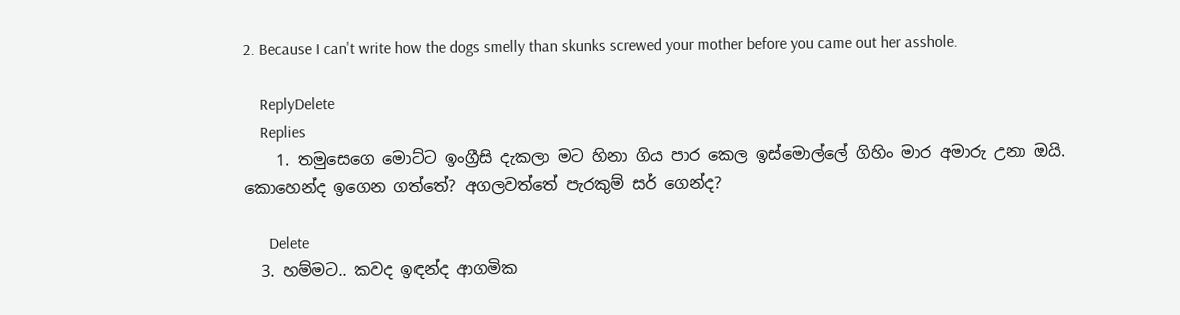2. Because I can't write how the dogs smelly than skunks screwed your mother before you came out her asshole.

    ReplyDelete
    Replies
    1. තමුසෙගෙ මොට්ට ඉංග්‍රීසි දැකලා මට හිනා ගිය පාර කෙල ඉස්මොල්ලේ ගිහිං මාර අමාරු උනා ඔයි. කොහෙන්ද ඉගෙන ගත්තේ? අගලවත්තේ පැරකුම් සර් ගෙන්ද?

      Delete
  3. හම්මට.. කවද ඉඳන්ද ආගමික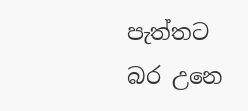පැත්තට බර උනෙ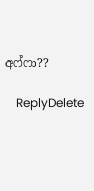අෆ්ෆා??

    ReplyDelete